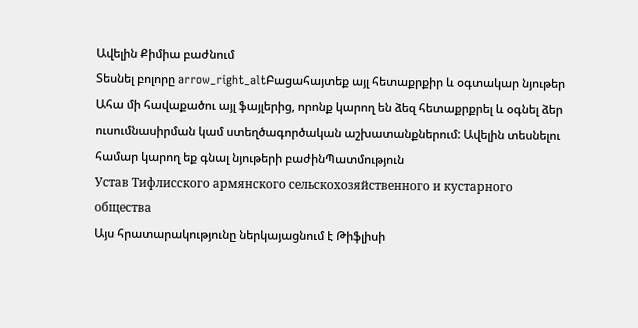Ավելին Քիմիա բաժնում
Տեսնել բոլորը arrow_right_altԲացահայտեք այլ հետաքրքիր և օգտակար նյութեր
Ահա մի հավաքածու այլ ֆայլերից, որոնք կարող են ձեզ հետաքրքրել և օգնել ձեր ուսումնասիրման կամ ստեղծագործական աշխատանքներում: Ավելին տեսնելու համար կարող եք գնալ նյութերի բաժինՊատմություն
Устав Тифлисского армянского сельскохозяйственного и кустарного общества
Այս հրատարակությունը ներկայացնում է Թիֆլիսի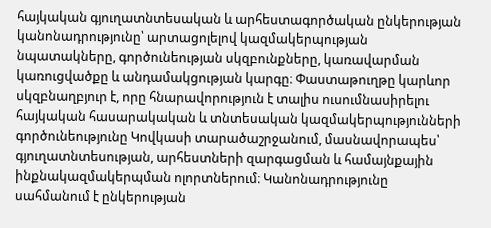հայկական գյուղատնտեսական և արհեստագործական ընկերության կանոնադրությունը՝ արտացոլելով կազմակերպության նպատակները, գործունեության սկզբունքները, կառավարման կառուցվածքը և անդամակցության կարգը։ Փաստաթուղթը կարևոր սկզբնաղբյուր է, որը հնարավորություն է տալիս ուսումնասիրելու հայկական հասարակական և տնտեսական կազմակերպությունների գործունեությունը Կովկասի տարածաշրջանում, մասնավորապես՝ գյուղատնտեսության, արհեստների զարգացման և համայնքային ինքնակազմակերպման ոլորտներում։ Կանոնադրությունը սահմանում է ընկերության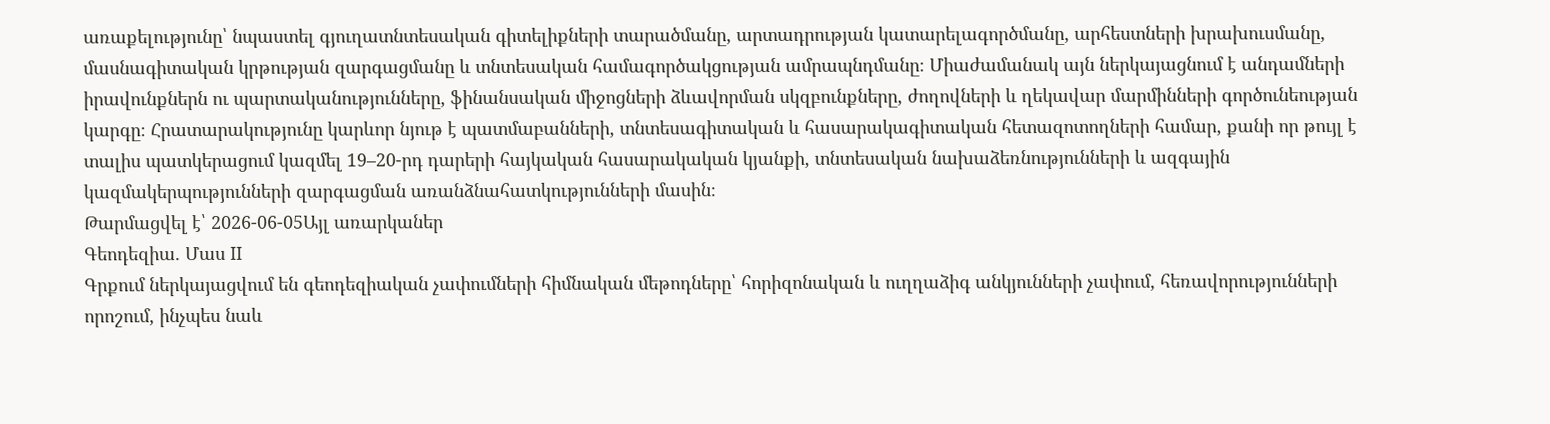առաքելությունը՝ նպաստել գյուղատնտեսական գիտելիքների տարածմանը, արտադրության կատարելագործմանը, արհեստների խրախուսմանը, մասնագիտական կրթության զարգացմանը և տնտեսական համագործակցության ամրապնդմանը։ Միաժամանակ այն ներկայացնում է անդամների իրավունքներն ու պարտականությունները, ֆինանսական միջոցների ձևավորման սկզբունքները, ժողովների և ղեկավար մարմինների գործունեության կարգը։ Հրատարակությունը կարևոր նյութ է պատմաբանների, տնտեսագիտական և հասարակագիտական հետազոտողների համար, քանի որ թույլ է տալիս պատկերացում կազմել 19–20-րդ դարերի հայկական հասարակական կյանքի, տնտեսական նախաձեռնությունների և ազգային կազմակերպությունների զարգացման առանձնահատկությունների մասին։
Թարմացվել է՝ 2026-06-05Այլ առարկաներ
Գեոդեզիա. Մաս II
Գրքում ներկայացվում են գեոդեզիական չափումների հիմնական մեթոդները՝ հորիզոնական և ուղղաձիգ անկյունների չափում, հեռավորությունների որոշում, ինչպես նաև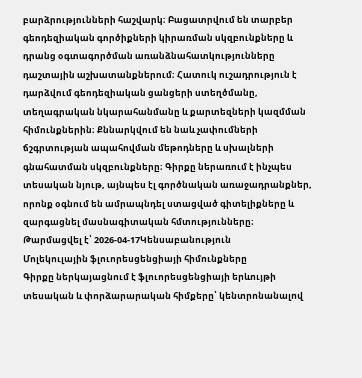բարձրությունների հաշվարկ։ Բացատրվում են տարբեր գեոդեզիական գործիքների կիրառման սկզբունքները և դրանց օգտագործման առանձնահատկությունները դաշտային աշխատանքներում։ Հատուկ ուշադրություն է դարձվում գեոդեզիական ցանցերի ստեղծմանը, տեղագրական նկարահանմանը և քարտեզների կազմման հիմունքներին։ Քննարկվում են նաև չափումների ճշգրտության ապահովման մեթոդները և սխալների գնահատման սկզբունքները։ Գիրքը ներառում է ինչպես տեսական նյութ, այնպես էլ գործնական առաջադրանքներ, որոնք օգնում են ամրապնդել ստացված գիտելիքները և զարգացնել մասնագիտական հմտությունները։
Թարմացվել է՝ 2026-04-17Կենսաբանություն
Մոլեկուլային ֆլուորեսցենցիայի հիմունքները
Գիրքը ներկայացնում է ֆլուորեսցենցիայի երևույթի տեսական և փորձարարական հիմքերը՝ կենտրոնանալով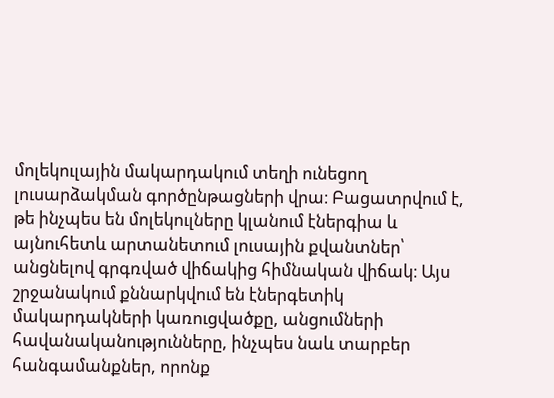մոլեկուլային մակարդակում տեղի ունեցող լուսարձակման գործընթացների վրա։ Բացատրվում է, թե ինչպես են մոլեկուլները կլանում էներգիա և այնուհետև արտանետում լուսային քվանտներ՝ անցնելով գրգռված վիճակից հիմնական վիճակ։ Այս շրջանակում քննարկվում են էներգետիկ մակարդակների կառուցվածքը, անցումների հավանականությունները, ինչպես նաև տարբեր հանգամանքներ, որոնք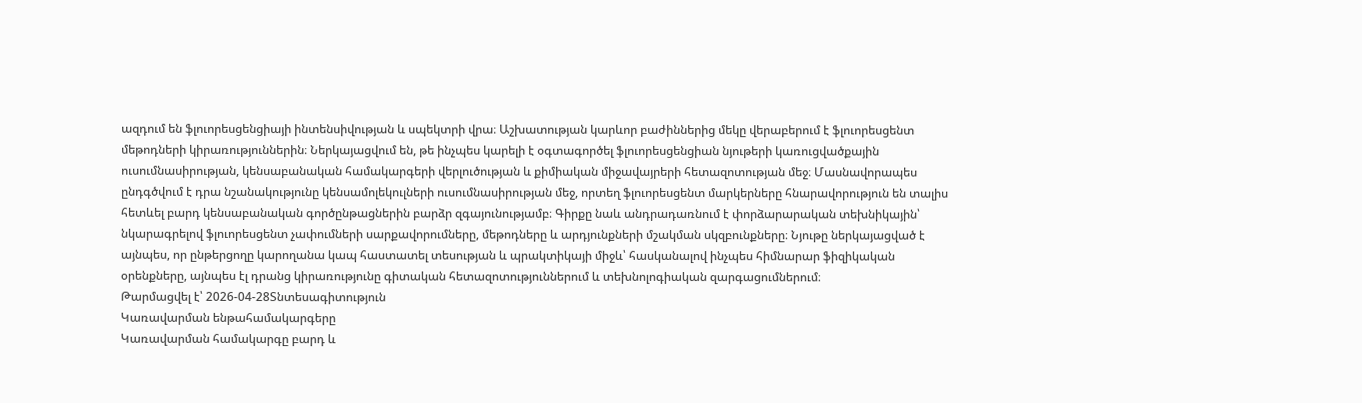ազդում են ֆլուորեսցենցիայի ինտենսիվության և սպեկտրի վրա։ Աշխատության կարևոր բաժիններից մեկը վերաբերում է ֆլուորեսցենտ մեթոդների կիրառություններին։ Ներկայացվում են, թե ինչպես կարելի է օգտագործել ֆլուորեսցենցիան նյութերի կառուցվածքային ուսումնասիրության, կենսաբանական համակարգերի վերլուծության և քիմիական միջավայրերի հետազոտության մեջ։ Մասնավորապես ընդգծվում է դրա նշանակությունը կենսամոլեկուլների ուսումնասիրության մեջ, որտեղ ֆլուորեսցենտ մարկերները հնարավորություն են տալիս հետևել բարդ կենսաբանական գործընթացներին բարձր զգայունությամբ։ Գիրքը նաև անդրադառնում է փորձարարական տեխնիկային՝ նկարագրելով ֆլուորեսցենտ չափումների սարքավորումները, մեթոդները և արդյունքների մշակման սկզբունքները։ Նյութը ներկայացված է այնպես, որ ընթերցողը կարողանա կապ հաստատել տեսության և պրակտիկայի միջև՝ հասկանալով ինչպես հիմնարար ֆիզիկական օրենքները, այնպես էլ դրանց կիրառությունը գիտական հետազոտություններում և տեխնոլոգիական զարգացումներում։
Թարմացվել է՝ 2026-04-28Տնտեսագիտություն
Կառավարման ենթահամակարգերը
Կառավարման համակարգը բարդ և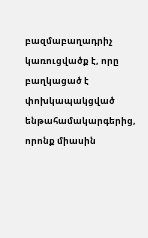բազմաբաղադրիչ կառուցվածք է, որը բաղկացած է փոխկապակցված ենթահամակարգերից, որոնք միասին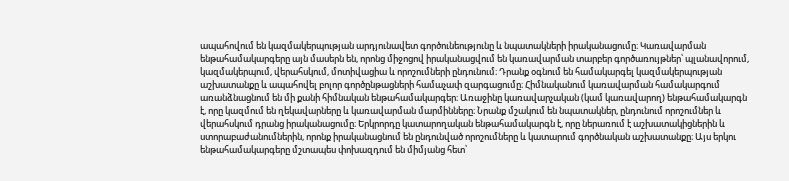ապահովում են կազմակերպության արդյունավետ գործունեությունը և նպատակների իրականացումը։ Կառավարման ենթահամակարգերը այն մասերն են, որոնց միջոցով իրականացվում են կառավարման տարբեր գործառույթներ՝ պլանավորում, կազմակերպում, վերահսկում, մոտիվացիա և որոշումների ընդունում։ Դրանք օգնում են համակարգել կազմակերպության աշխատանքը և ապահովել բոլոր գործընթացների համաչափ զարգացումը։ Հիմնականում կառավարման համակարգում առանձնացնում են մի քանի հիմնական ենթահամակարգեր։ Առաջինը կառավարչական (կամ կառավարող) ենթահամակարգն է, որը կազմում են ղեկավարները և կառավարման մարմինները։ Նրանք մշակում են նպատակներ, ընդունում որոշումներ և վերահսկում դրանց իրականացումը։ Երկրորդը կատարողական ենթահամակարգն է, որը ներառում է աշխատակիցներին և ստորաբաժանումներին, որոնք իրականացնում են ընդունված որոշումները և կատարում գործնական աշխատանքը։ Այս երկու ենթահամակարգերը մշտապես փոխազդում են միմյանց հետ՝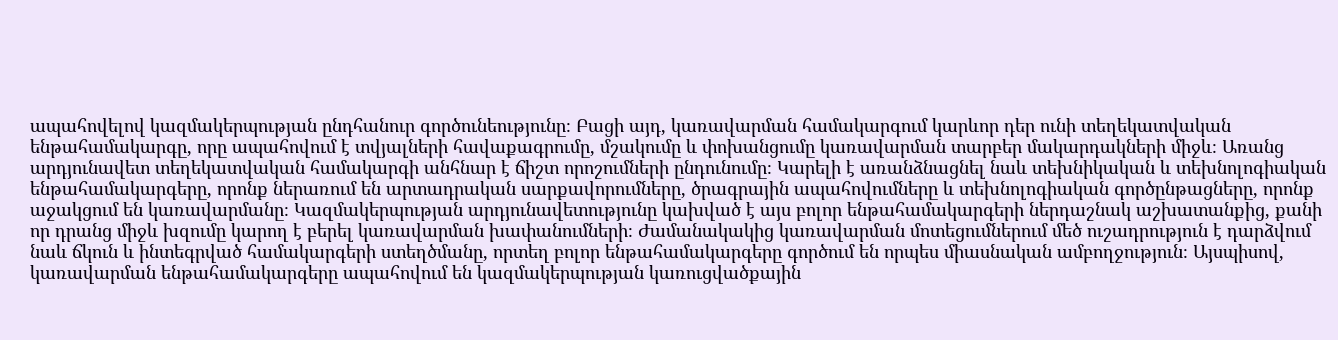ապահովելով կազմակերպության ընդհանուր գործունեությունը։ Բացի այդ, կառավարման համակարգում կարևոր դեր ունի տեղեկատվական ենթահամակարգը, որը ապահովում է տվյալների հավաքագրումը, մշակումը և փոխանցումը կառավարման տարբեր մակարդակների միջև։ Առանց արդյունավետ տեղեկատվական համակարգի անհնար է ճիշտ որոշումների ընդունումը։ Կարելի է առանձնացնել նաև տեխնիկական և տեխնոլոգիական ենթահամակարգերը, որոնք ներառում են արտադրական սարքավորումները, ծրագրային ապահովումները և տեխնոլոգիական գործընթացները, որոնք աջակցում են կառավարմանը։ Կազմակերպության արդյունավետությունը կախված է այս բոլոր ենթահամակարգերի ներդաշնակ աշխատանքից, քանի որ դրանց միջև խզումը կարող է բերել կառավարման խափանումների։ Ժամանակակից կառավարման մոտեցումներում մեծ ուշադրություն է դարձվում նաև ճկուն և ինտեգրված համակարգերի ստեղծմանը, որտեղ բոլոր ենթահամակարգերը գործում են որպես միասնական ամբողջություն։ Այսպիսով, կառավարման ենթահամակարգերը ապահովում են կազմակերպության կառուցվածքային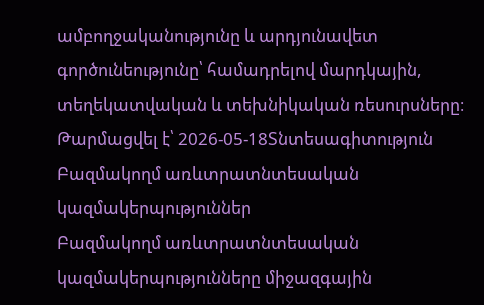ամբողջականությունը և արդյունավետ գործունեությունը՝ համադրելով մարդկային, տեղեկատվական և տեխնիկական ռեսուրսները։
Թարմացվել է՝ 2026-05-18Տնտեսագիտություն
Բազմակողմ առևտրատնտեսական կազմակերպություններ
Բազմակողմ առևտրատնտեսական կազմակերպությունները միջազգային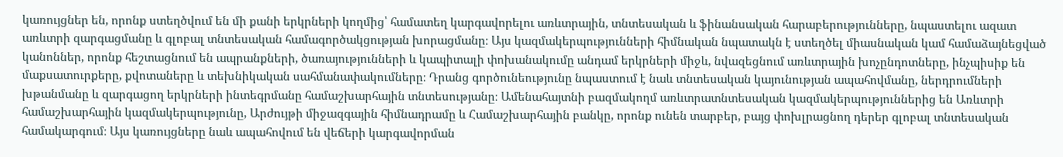կառույցներ են, որոնք ստեղծվում են մի քանի երկրների կողմից՝ համատեղ կարգավորելու առևտրային, տնտեսական և ֆինանսական հարաբերությունները, նպաստելու ազատ առևտրի զարգացմանը և գլոբալ տնտեսական համագործակցության խորացմանը։ Այս կազմակերպությունների հիմնական նպատակն է ստեղծել միասնական կամ համաձայնեցված կանոններ, որոնք հեշտացնում են ապրանքների, ծառայությունների և կապիտալի փոխանակումը անդամ երկրների միջև, նվազեցնում առևտրային խոչընդոտները, ինչպիսիք են մաքսատուրքերը, քվոտաները և տեխնիկական սահմանափակումները։ Դրանց գործունեությունը նպաստում է նաև տնտեսական կայունության ապահովմանը, ներդրումների խթանմանը և զարգացող երկրների ինտեգրմանը համաշխարհային տնտեսությանը։ Ամենահայտնի բազմակողմ առևտրատնտեսական կազմակերպություններից են Առևտրի համաշխարհային կազմակերպությունը, Արժույթի միջազգային հիմնադրամը և Համաշխարհային բանկը, որոնք ունեն տարբեր, բայց փոխլրացնող դերեր գլոբալ տնտեսական համակարգում։ Այս կառույցները նաև ապահովում են վեճերի կարգավորման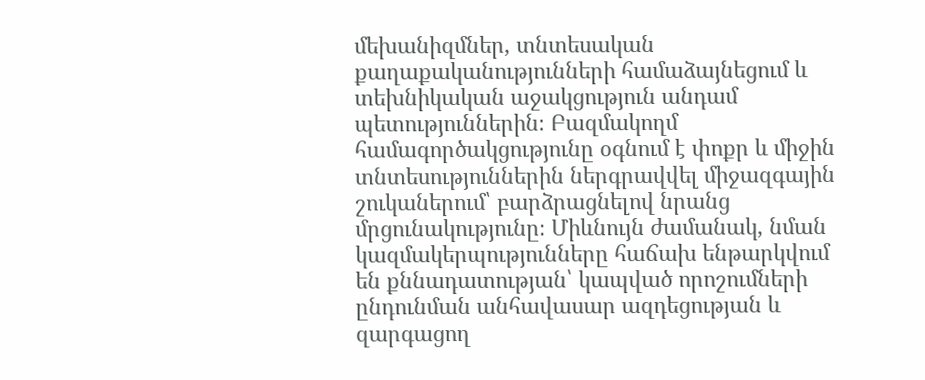մեխանիզմներ, տնտեսական քաղաքականությունների համաձայնեցում և տեխնիկական աջակցություն անդամ պետություններին։ Բազմակողմ համագործակցությունը օգնում է փոքր և միջին տնտեսություններին ներգրավվել միջազգային շուկաներում՝ բարձրացնելով նրանց մրցունակությունը։ Միևնույն ժամանակ, նման կազմակերպությունները հաճախ ենթարկվում են քննադատության՝ կապված որոշումների ընդունման անհավասար ազդեցության և զարգացող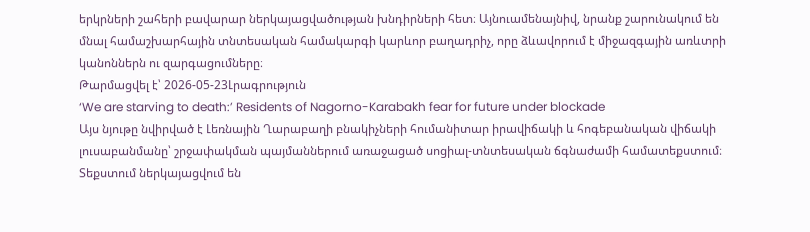երկրների շահերի բավարար ներկայացվածության խնդիրների հետ։ Այնուամենայնիվ, նրանք շարունակում են մնալ համաշխարհային տնտեսական համակարգի կարևոր բաղադրիչ, որը ձևավորում է միջազգային առևտրի կանոններն ու զարգացումները։
Թարմացվել է՝ 2026-05-23Լրագրություն
‘We are starving to death:’ Residents of Nagorno-Karabakh fear for future under blockade
Այս նյութը նվիրված է Լեռնային Ղարաբաղի բնակիչների հումանիտար իրավիճակի և հոգեբանական վիճակի լուսաբանմանը՝ շրջափակման պայմաններում առաջացած սոցիալ-տնտեսական ճգնաժամի համատեքստում։ Տեքստում ներկայացվում են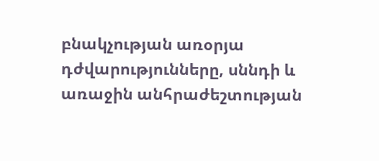բնակչության առօրյա դժվարությունները, սննդի և առաջին անհրաժեշտության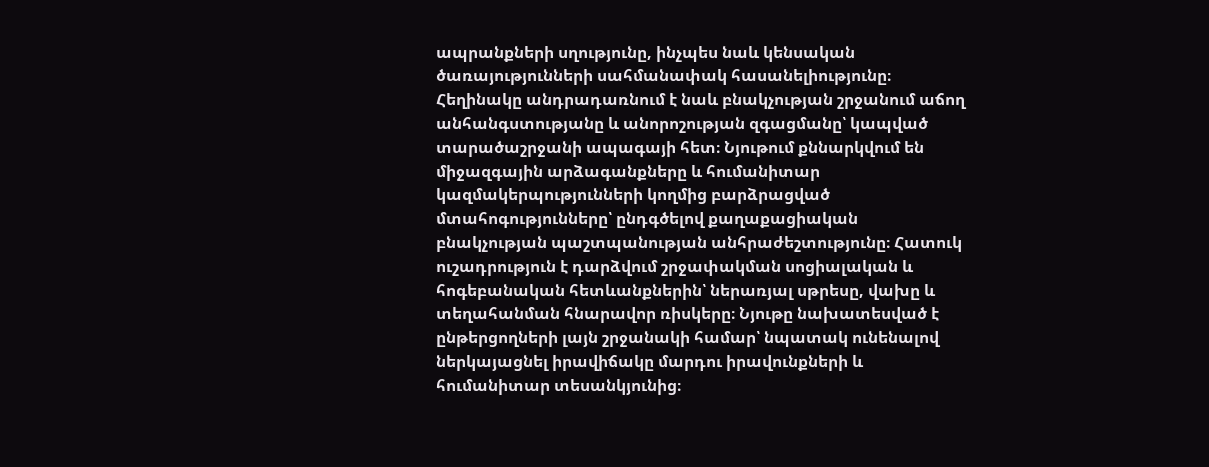ապրանքների սղությունը, ինչպես նաև կենսական ծառայությունների սահմանափակ հասանելիությունը։ Հեղինակը անդրադառնում է նաև բնակչության շրջանում աճող անհանգստությանը և անորոշության զգացմանը՝ կապված տարածաշրջանի ապագայի հետ։ Նյութում քննարկվում են միջազգային արձագանքները և հումանիտար կազմակերպությունների կողմից բարձրացված մտահոգությունները՝ ընդգծելով քաղաքացիական բնակչության պաշտպանության անհրաժեշտությունը։ Հատուկ ուշադրություն է դարձվում շրջափակման սոցիալական և հոգեբանական հետևանքներին՝ ներառյալ սթրեսը, վախը և տեղահանման հնարավոր ռիսկերը։ Նյութը նախատեսված է ընթերցողների լայն շրջանակի համար՝ նպատակ ունենալով ներկայացնել իրավիճակը մարդու իրավունքների և հումանիտար տեսանկյունից։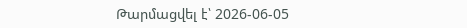Թարմացվել է՝ 2026-06-05